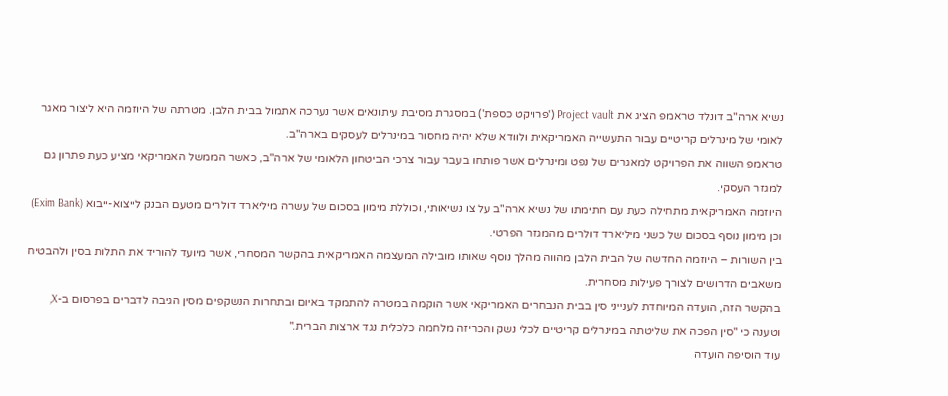נשיא ארה"ב דונלד טראמפ הציג את Project vault ('פרויקט כספת') במסגרת מסיבת עיתונאים אשר נערכה אתמול בבית הלבן. מטרתה של היוזמה היא ליצור מאגר לאומי של מינרלים קריטיים עבור התעשייה האמריקאית ולוודא שלא יהיה מחסור במינרלים לעסקים בארה"ב.
טראמפ השווה את הפרויקט למאגרים של נפט ומינרלים אשר פותחו בעבר עבור צרכי הביטחון הלאומי של ארה"ב, כאשר הממשל האמריקאי מציע כעת פתרון גם למגזר העסקי.
היוזמה האמריקאית מתחילה כעת עם חתימתו של נשיא ארה"ב על צו נשיאותי, וכוללת מימון בסכום של עשרה מיליארד דולרים מטעם הבנק לייצוא-ייבוא (Exim Bank) וכן מימון נוסף בסכום של כשני מיליארד דולרים מהמגזר הפרטי.
בין השורות – היוזמה החדשה של הבית הלבן מהווה מהלך נוסף שאותו מובילה המעצמה האמריקאית בהקשר המסחרי, אשר מיועד להוריד את התלות בסין ולהבטיח משאבים הדרושים לצורך פעילות מסחרית.
בהקשר הזה, הועדה המיוחדת לענייני סין בבית הנבחרים האמריקאי אשר הוקמה במטרה להתמקד באיום ובתחרות הנשקפים מסין הגיבה לדברים בפרסום ב-X, וטענה כי "סין הפכה את שליטתה במינרלים קריטיים לכלי נשק והכריזה מלחמה כלכלית נגד ארצות הברית."
עוד הוסיפה הועדה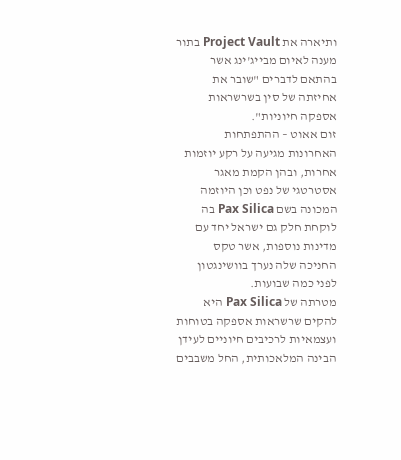ותיארה את Project Vault בתור מענה לאיום מבייג'ינג אשר בהתאם לדברים "שובר את אחיזתה של סין בשרשראות אספקה חיוניות".
זום אאוט – ההתפתחות האחרונות מגיעה על רקע יוזמות אחרות, ובהן הקמת מאגר אסטרטגי של נפט וכן היוזמה המכונה בשם Pax Silica בה לוקחת חלק גם ישראל יחד עם מדינות נוספות, אשר טקס החניכה שלה נערך בוושינגטון לפני כמה שבועות.
מטרתה של Pax Silica היא להקים שרשראות אספקה בטוחות ועצמאיות לרכיבים חיוניים לעידן הבינה המלאכותית, החל משבבים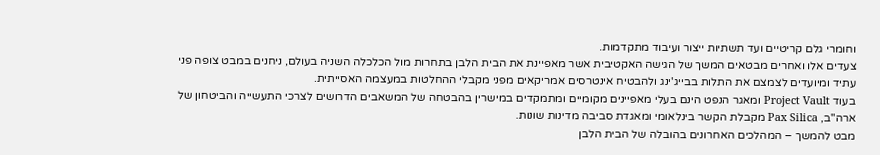וחומרי גלם קריטיים ועד תשתיות ייצור ועיבוד מתקדמות.
צעדים אלו ואחרים מבטאים המשך של הגישה האקטיבית אשר מאפיינת את הבית הלבן בתחרות מול הכלכלה השניה בעולם, ניחנים במבט צופה פני עתיד ומיועדים לצמצם את התלות בבייג'ינג ולהבטיח אינטרסים אמריקאים מפני מקבלי ההחלטות במעצמה האסייתית.
בעוד Project Vault ומאגר הנפט הינם בעלי מאפיינים מקומיים ומתמקדים במישרין בהבטחה של המשאבים הדרושים לצרכי התעשייה והביטחון של ארה"ב, Pax Silica מקבלת הקשר בינלאומי ומאגדת סביבה מדינות שונות.
מבט להמשך – המהלכים האחרונים בהובלה של הבית הלבן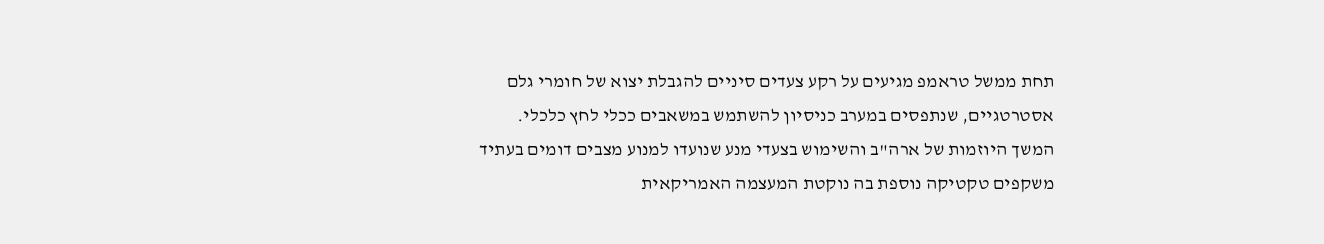תחת ממשל טראמפ מגיעים על רקע צעדים סיניים להגבלת יצוא של חומרי גלם אסטרטגיים, שנתפסים במערב כניסיון להשתמש במשאבים ככלי לחץ כלכלי.
המשך היוזמות של ארה"ב והשימוש בצעדי מנע שנועדו למנוע מצבים דומים בעתיד משקפים טקטיקה נוספת בה נוקטת המעצמה האמריקאית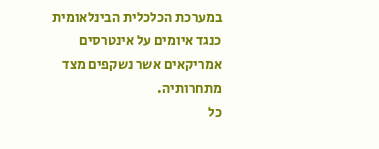במערכת הכלכלית הבינלאומית כנגד איומים על אינטרסים אמריקאים אשר נשקפים מצד מתחרותיה.
כל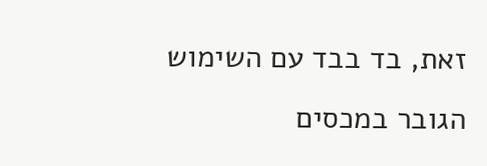זאת, בד בבד עם השימוש הגובר במכסים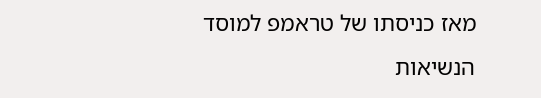מאז כניסתו של טראמפ למוסד הנשיאות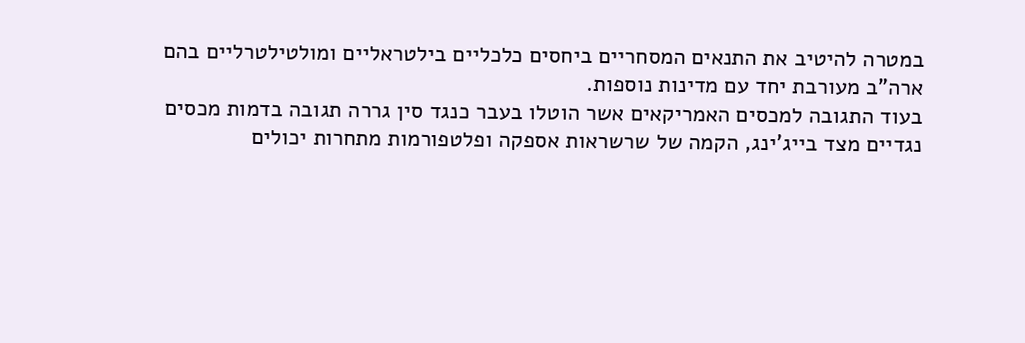במטרה להיטיב את התנאים המסחריים ביחסים כלכליים בילטראליים ומולטילטרליים בהם ארה"ב מעורבת יחד עם מדינות נוספות.
בעוד התגובה למכסים האמריקאים אשר הוטלו בעבר כנגד סין גררה תגובה בדמות מכסים נגדיים מצד בייג'ינג, הקמה של שרשראות אספקה ופלטפורמות מתחרות יכולים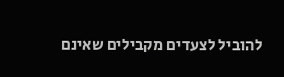להוביל לצעדים מקבילים שאינם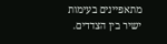מתאפיינים בעימות ישיר בין הצדדים.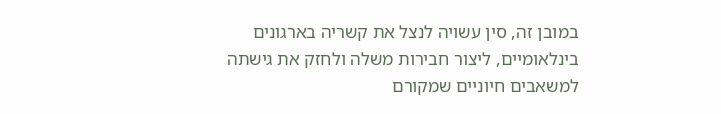במובן זה, סין עשויה לנצל את קשריה בארגונים בינלאומיים, ליצור חבירות משלה ולחזק את גישתה למשאבים חיוניים שמקורם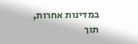במדינות אחרות, תוך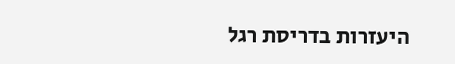היעזרות בדריסת רגל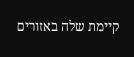קיימת שלה באזורים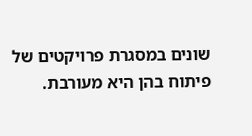שונים במסגרת פרויקטים של פיתוח בהן היא מעורבת.